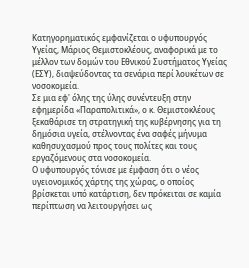Κατηγορηματικός εμφανίζεται ο υφυπουργός Υγείας, Μάριος Θεμιστοκλέους, αναφορικά με το μέλλον των δομών του Εθνικού Συστήματος Υγείας (ΕΣΥ), διαψεύδοντας τα σενάρια περί λουκέτων σε νοσοκομεία.
Σε μια εφ' όλης της ύλης συνέντευξη στην εφημερίδα «Παραπολιτικά», ο κ. Θεμιστοκλέους ξεκαθάρισε τη στρατηγική της κυβέρνησης για τη δημόσια υγεία, στέλνοντας ένα σαφές μήνυμα καθησυχασμού προς τους πολίτες και τους εργαζόμενους στα νοσοκομεία.
Ο υφυπουργός τόνισε με έμφαση ότι ο νέος υγειονομικός χάρτης της χώρας, ο οποίος βρίσκεται υπό κατάρτιση, δεν πρόκειται σε καμία περίπτωση να λειτουργήσει ως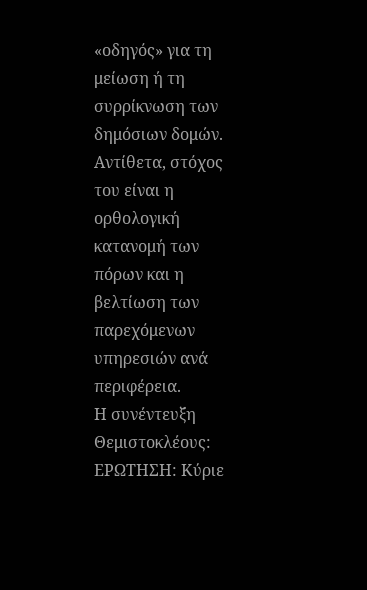«οδηγός» για τη μείωση ή τη συρρίκνωση των δημόσιων δομών.
Αντίθετα, στόχος του είναι η ορθολογική κατανομή των πόρων και η βελτίωση των παρεχόμενων υπηρεσιών ανά περιφέρεια.
Η συνέντευξη Θεμιστοκλέους:
ΕΡΩΤΗΣΗ: Κύριε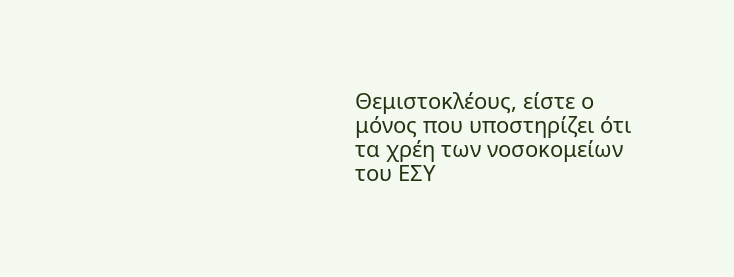Θεμιστοκλέους, είστε ο μόνος που υποστηρίζει ότι τα χρέη των νοσοκομείων του ΕΣΥ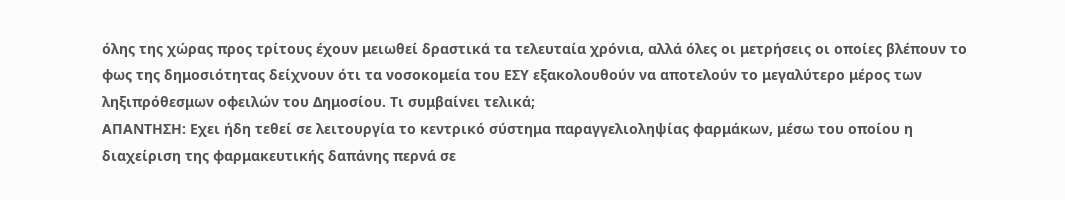όλης της χώρας προς τρίτους έχουν μειωθεί δραστικά τα τελευταία χρόνια, αλλά όλες οι μετρήσεις οι οποίες βλέπουν το φως της δημοσιότητας δείχνουν ότι τα νοσοκομεία του ΕΣΥ εξακολουθούν να αποτελούν το μεγαλύτερο μέρος των ληξιπρόθεσμων οφειλών του Δημοσίου. Τι συμβαίνει τελικά;
ΑΠΑΝΤΗΣΗ: Εχει ήδη τεθεί σε λειτουργία το κεντρικό σύστημα παραγγελιοληψίας φαρμάκων, μέσω του οποίου η διαχείριση της φαρμακευτικής δαπάνης περνά σε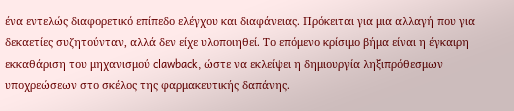ένα εντελώς διαφορετικό επίπεδο ελέγχου και διαφάνειας. Πρόκειται για μια αλλαγή που για δεκαετίες συζητούνταν, αλλά δεν είχε υλοποιηθεί. Το επόμενο κρίσιμο βήμα είναι η έγκαιρη εκκαθάριση του μηχανισμού clawback, ώστε να εκλείψει η δημιουργία ληξιπρόθεσμων υποχρεώσεων στο σκέλος της φαρμακευτικής δαπάνης.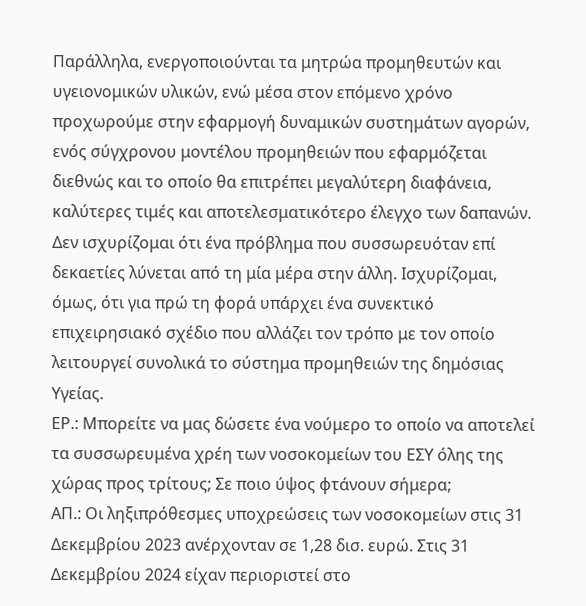Παράλληλα, ενεργοποιούνται τα μητρώα προμηθευτών και υγειονομικών υλικών, ενώ μέσα στον επόμενο χρόνο προχωρούμε στην εφαρμογή δυναμικών συστημάτων αγορών, ενός σύγχρονου μοντέλου προμηθειών που εφαρμόζεται διεθνώς και το οποίο θα επιτρέπει μεγαλύτερη διαφάνεια, καλύτερες τιμές και αποτελεσματικότερο έλεγχο των δαπανών. Δεν ισχυρίζομαι ότι ένα πρόβλημα που συσσωρευόταν επί δεκαετίες λύνεται από τη μία μέρα στην άλλη. Ισχυρίζομαι, όμως, ότι για πρώ τη φορά υπάρχει ένα συνεκτικό επιχειρησιακό σχέδιο που αλλάζει τον τρόπο με τον οποίο λειτουργεί συνολικά το σύστημα προμηθειών της δημόσιας Υγείας.
ΕΡ.: Μπορείτε να μας δώσετε ένα νούμερο το οποίο να αποτελεί τα συσσωρευμένα χρέη των νοσοκομείων του ΕΣΥ όλης της χώρας προς τρίτους; Σε ποιο ύψος φτάνουν σήμερα;
ΑΠ.: Οι ληξιπρόθεσμες υποχρεώσεις των νοσοκομείων στις 31 Δεκεμβρίου 2023 ανέρχονταν σε 1,28 δισ. ευρώ. Στις 31 Δεκεμβρίου 2024 είχαν περιοριστεί στο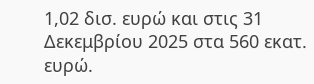1,02 δισ. ευρώ και στις 31 Δεκεμβρίου 2025 στα 560 εκατ. ευρώ.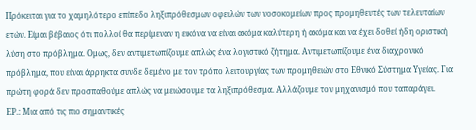Πρόκειται για το χαμηλότερο επίπεδο ληξιπρόθεσμων οφειλών των νοσοκομείων προς προμηθευτές των τελευταίων ετών. Είμαι βέβαιος ότι πολλοί θα περίμεναν η εικόνα να είναι ακόμα καλύτερη ή ακόμα και να έχει δοθεί ήδη οριστική λύση στο πρόβλημα. Ομως, δεν αντιμετωπίζουμε απλώς ένα λογιστικό ζήτημα. Αντιμετωπίζουμε ένα διαχρονικό πρόβλημα, που είναι άρρηκτα συνδε δεμένο με τον τρόπο λειτουργίας των προμηθειών στο Εθνικό Σύστημα Υγείας. Για πρώτη φορά δεν προσπαθούμε απλώς να μειώσουμε τα ληξιπρόθεσμα. Αλλάζουμε τον μηχανισμό που ταπαράγει.
ΕΡ.: Μια από τις πιο σημαντικές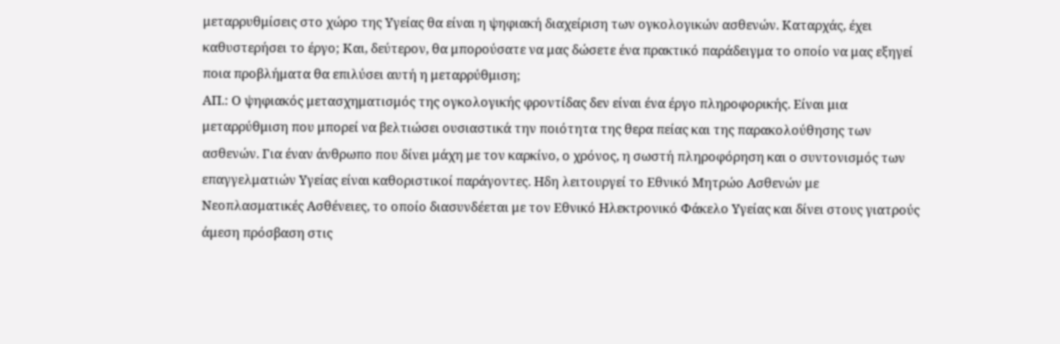μεταρρυθμίσεις στο χώρο της Υγείας θα είναι η ψηφιακή διαχείριση των ογκολογικών ασθενών. Καταρχάς, έχει καθυστερήσει το έργο; Και, δεύτερον, θα μπορούσατε να μας δώσετε ένα πρακτικό παράδειγμα το οποίο να μας εξηγεί ποια προβλήματα θα επιλύσει αυτή η μεταρρύθμιση;
ΑΠ.: Ο ψηφιακός μετασχηματισμός της ογκολογικής φροντίδας δεν είναι ένα έργο πληροφορικής. Είναι μια μεταρρύθμιση που μπορεί να βελτιώσει ουσιαστικά την ποιότητα της θερα πείας και της παρακολούθησης των ασθενών. Για έναν άνθρωπο που δίνει μάχη με τον καρκίνο, ο χρόνος, η σωστή πληροφόρηση και ο συντονισμός των επαγγελματιών Υγείας είναι καθοριστικοί παράγοντες. Ηδη λειτουργεί το Εθνικό Μητρώο Ασθενών με Νεοπλασματικές Ασθένειες, το οποίο διασυνδέεται με τον Εθνικό Ηλεκτρονικό Φάκελο Υγείας και δίνει στους γιατρούς άμεση πρόσβαση στις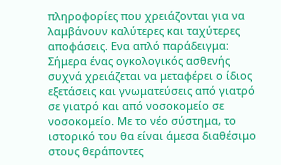πληροφορίες που χρειάζονται για να λαμβάνουν καλύτερες και ταχύτερες αποφάσεις. Ενα απλό παράδειγμα: Σήμερα ένας ογκολογικός ασθενής συχνά χρειάζεται να μεταφέρει ο ίδιος εξετάσεις και γνωματεύσεις από γιατρό σε γιατρό και από νοσοκομείο σε νοσοκομείο. Με το νέο σύστημα, το ιστορικό του θα είναι άμεσα διαθέσιμο στους θεράποντες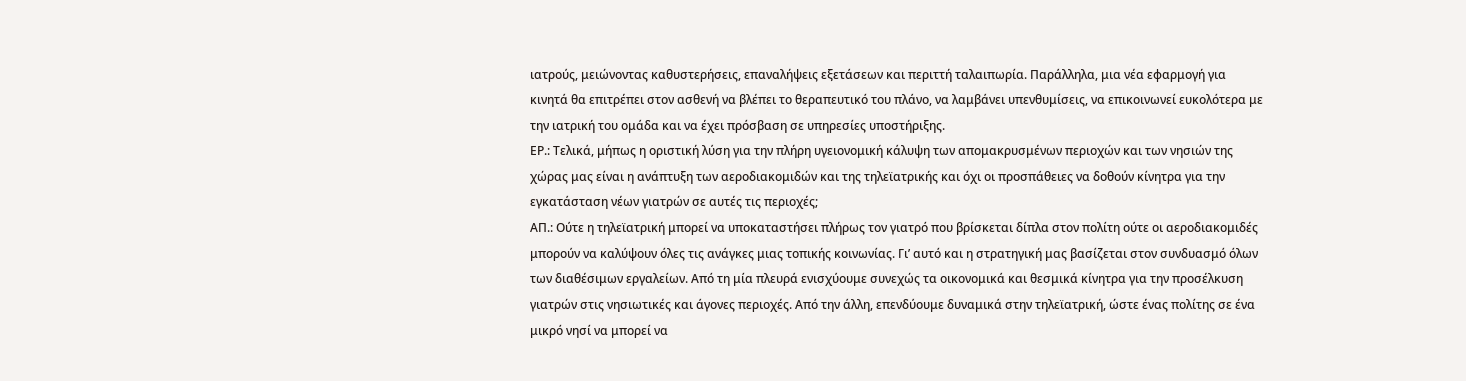ιατρούς, μειώνοντας καθυστερήσεις, επαναλήψεις εξετάσεων και περιττή ταλαιπωρία. Παράλληλα, μια νέα εφαρμογή για κινητά θα επιτρέπει στον ασθενή να βλέπει το θεραπευτικό του πλάνο, να λαμβάνει υπενθυμίσεις, να επικοινωνεί ευκολότερα με την ιατρική του ομάδα και να έχει πρόσβαση σε υπηρεσίες υποστήριξης.
ΕΡ.: Τελικά, μήπως η οριστική λύση για την πλήρη υγειονομική κάλυψη των απομακρυσμένων περιοχών και των νησιών της χώρας μας είναι η ανάπτυξη των αεροδιακομιδών και της τηλεϊατρικής και όχι οι προσπάθειες να δοθούν κίνητρα για την εγκατάσταση νέων γιατρών σε αυτές τις περιοχές;
ΑΠ.: Ούτε η τηλεϊατρική μπορεί να υποκαταστήσει πλήρως τον γιατρό που βρίσκεται δίπλα στον πολίτη ούτε οι αεροδιακομιδές μπορούν να καλύψουν όλες τις ανάγκες μιας τοπικής κοινωνίας. Γι’ αυτό και η στρατηγική μας βασίζεται στον συνδυασμό όλων των διαθέσιμων εργαλείων. Από τη μία πλευρά ενισχύουμε συνεχώς τα οικονομικά και θεσμικά κίνητρα για την προσέλκυση γιατρών στις νησιωτικές και άγονες περιοχές. Από την άλλη, επενδύουμε δυναμικά στην τηλεϊατρική, ώστε ένας πολίτης σε ένα μικρό νησί να μπορεί να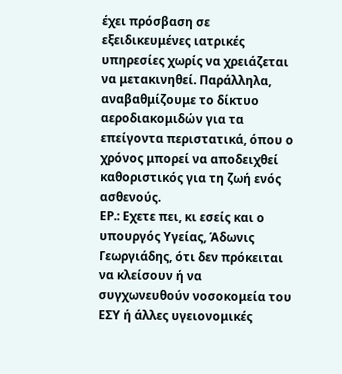έχει πρόσβαση σε εξειδικευμένες ιατρικές υπηρεσίες χωρίς να χρειάζεται να μετακινηθεί. Παράλληλα, αναβαθμίζουμε το δίκτυο αεροδιακομιδών για τα επείγοντα περιστατικά, όπου ο χρόνος μπορεί να αποδειχθεί καθοριστικός για τη ζωή ενός ασθενούς.
ΕΡ.: Εχετε πει, κι εσείς και ο υπουργός Υγείας, Άδωνις Γεωργιάδης, ότι δεν πρόκειται να κλείσουν ή να συγχωνευθούν νοσοκομεία του ΕΣΥ ή άλλες υγειονομικές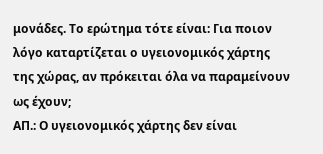μονάδες. Το ερώτημα τότε είναι: Για ποιον λόγο καταρτίζεται ο υγειονομικός χάρτης της χώρας, αν πρόκειται όλα να παραμείνουν ως έχουν;
ΑΠ.: Ο υγειονομικός χάρτης δεν είναι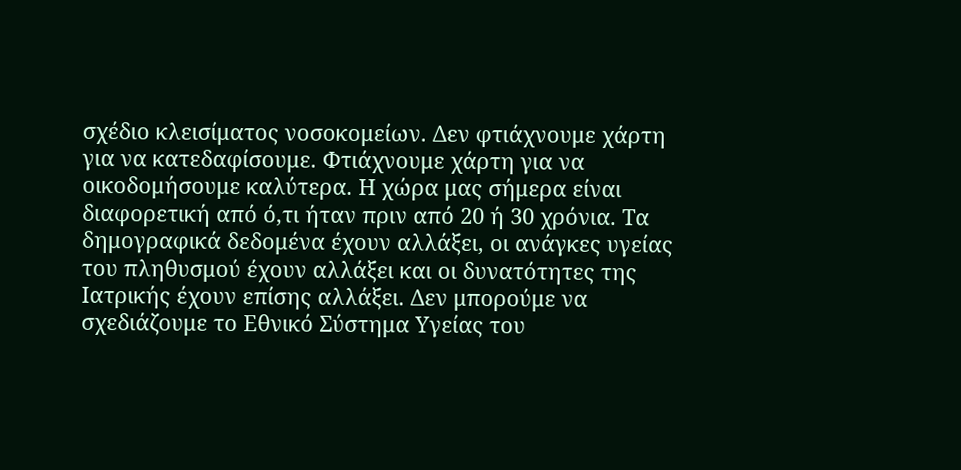σχέδιο κλεισίματος νοσοκομείων. Δεν φτιάχνουμε χάρτη για να κατεδαφίσουμε. Φτιάχνουμε χάρτη για να οικοδομήσουμε καλύτερα. Η χώρα μας σήμερα είναι διαφορετική από ό,τι ήταν πριν από 20 ή 30 χρόνια. Τα δημογραφικά δεδομένα έχουν αλλάξει, οι ανάγκες υγείας του πληθυσμού έχουν αλλάξει και οι δυνατότητες της Ιατρικής έχουν επίσης αλλάξει. Δεν μπορούμε να σχεδιάζουμε το Εθνικό Σύστημα Υγείας του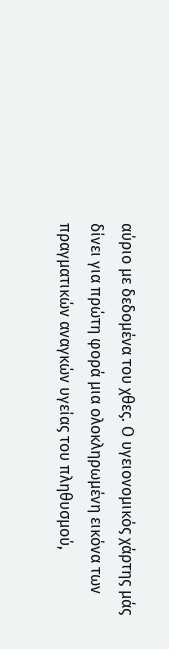αύριο με δεδομένα του χθες. Ο υγειονομικός χάρτης μάς δίνει για πρώτη φορά μια ολοκληρωμένη εικόνα των πραγματικών αναγκών υγείας του πληθυσμού,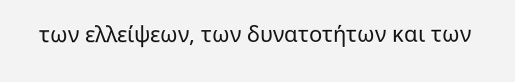των ελλείψεων, των δυνατοτήτων και των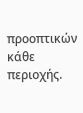προοπτικών κάθε περιοχής.